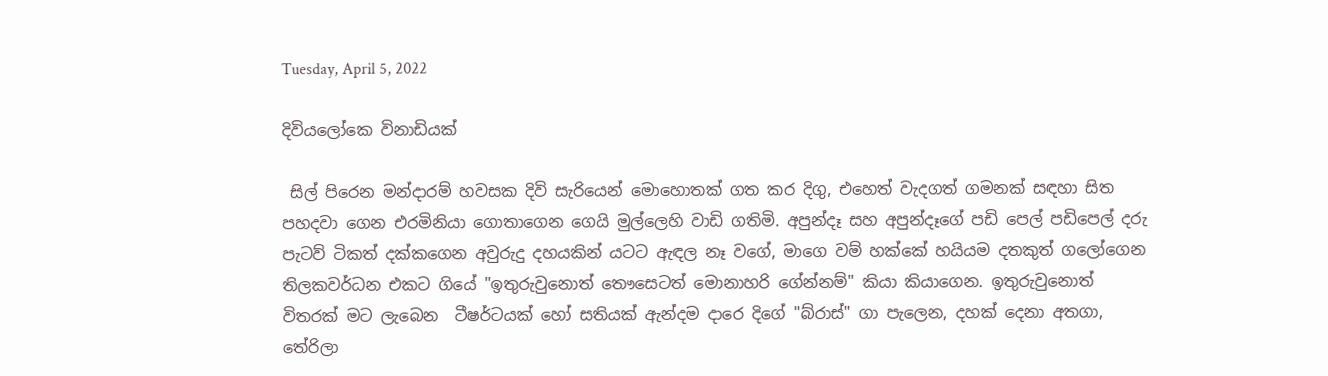Tuesday, April 5, 2022

දිවියලෝකෙ විනාඩියක්

 සිල් පිරෙන මන්දාරම් හවසක දිවි සැරියෙන් මොහොතක් ගත කර දිගු, එහෙත් වැදගත් ගමනක් සඳහා සිත පහදවා ගෙන එරමිනියා ගොතාගෙන ගෙයි මුල්ලෙහි වාඩි ගතිමි. අපුන්දෑ සහ අපුන්දෑගේ පඩි පෙල් පඩිපෙල් දරු පැටව් ටිකත් දක්කගෙන අවුරුදු දහයකින් යටට ඇඳල නෑ වගේ, මාගෙ වම් හක්කේ හයියම දතකුත් ගලෝගෙන තිලකවර්ධන එකට ගියේ "ඉතුරුවුනොත් තෞසෙටත් මොනාහරි ගේන්නම්" කියා කියාගෙන. ඉතුරුවුනොත් විතරක් මට ලැබෙන  ටීෂර්ටයක් හෝ සතියක් ඇන්දම දාරෙ දිගේ "බ්රාස්" ගා පැලෙන, දහක් දෙනා අතගා, තේරිලා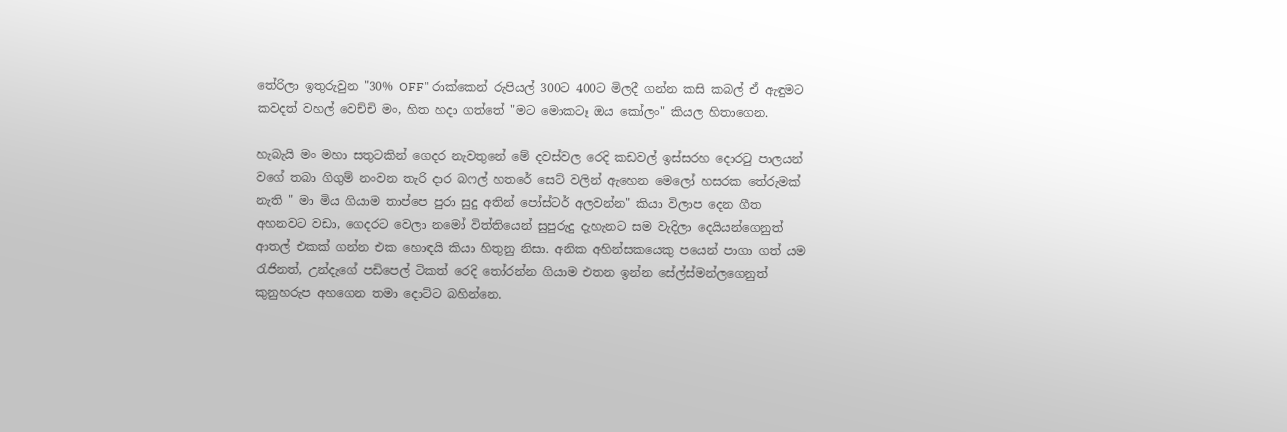තේරිලා ඉතුරුවුන "30% OFF" රාක්කෙන් රුපියල් 300ට 400ට මිලදී ගන්න කසි කබල් ඒ ඇඳුමට කවදත් වහල් වෙච්චි මං, හිත හදා ගත්තේ "මට මොකටෑ ඔය කෝලං" කියල හිතාගෙන.

හැබැයි මං මහා සතුටකින් ගෙදර නැවතුනේ මේ දවස්වල රෙදි කඩවල් ඉස්සරහ දොරටු පාලයන් වගේ තබා ගිගුම් නංවන තැරි දාර බෆල් හතරේ සෙට් වලින් ඇහෙන මෙලෝ හසරක තේරුමක් නැති " මා මිය ගියාම තාප්පෙ පුරා සුදු අතින් පෝස්ටර් අලවන්න" කියා විලාප දෙන ගීත අහනවට වඩා, ගෙදරට වෙලා නමෝ විත්තියෙන් සුපුරුදු දැහැනට සම වැදිලා දෙයියන්ගෙනුත් ආතල් එකක් ගන්න එක හොඳයි කියා හිතුනු නිසා. අනික අහින්සකයෙකු පයෙන් පාගා ගත් යම රැජිනත්, උන්දැගේ පඩිපෙල් ටිකත් රෙදි තෝරන්න ගියාම එතන ඉන්න සේල්ස්මන්ලගෙනුත් කුනුහරුප අහගෙන තමා දොට්ට බහින්නෙ.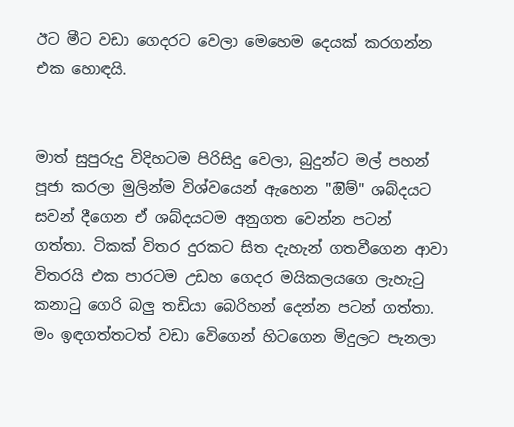ඊට මීට වඩා ගෙදරට වෙලා මෙහෙම දෙයක් කරගන්න එක හොඳයි.


මාත් සුපුරුදු විදිහටම පිරිසිදු වෙලා, බුදුන්ට මල් පහන් පූජා කරලා මුලින්ම විශ්වයෙන් ඇහෙන "ඔිම්" ශබ්දයට සවන් දීගෙන ඒ ශබ්දයටම අනුගත වෙන්න පටන් ගත්තා. ටිකක් විතර දුරකට සිත දැහැන් ගතවීගෙන ආවා විතරයි එක පාරටම උඩහ ගෙදර මයිකලයගෙ ලැහැටු කනාටු ගෙරි බලු තඩියා බෙරිහන් දෙන්න පටන් ගත්තා. මං ඉඳගත්තටත් වඩා වෙිගෙන් හිටගෙන මිදුලට පැනලා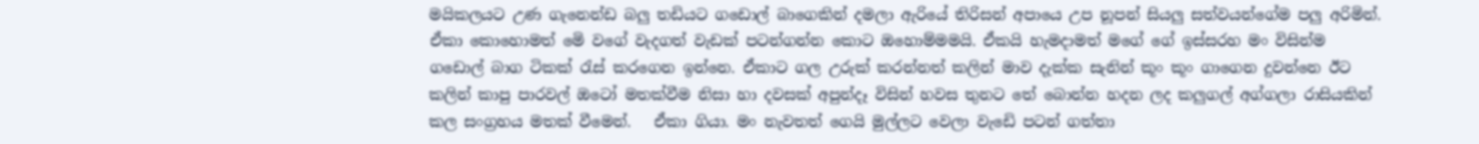මයිකලයට උණ ගැනෙන්ඩ බලු තඩියට ගඩොල් බාගෙකින් දමලා ඇරියේ තිරිසන් අපායෙ උප නූපන් සියලු සත්වයන්ගේම පලු අරිමින්. ඒකා කොහොමත් මෙි වගේ වැදගත් වැඩක් පටන්ගන්න කොට ඔහොම්මමයි. ඒකයි හැමදාමත් මගේ ගේ ඉස්සරහ මං විසින්ම ගඩොල් බාග ටිකක් රැස් කරගෙන ඉන්නෙ. ඒකාට ගල උරුක් කරන්නත් කලින් මාව දැක්ක සැනින් කූං කූං ගාගෙන දුවන්නෙ ඊට කලින් කාපු පාරවල් ඔටෝ මතක්වීම නිසා හා දවසක් අපුන්දෑ විසින් හවස තුනට තේ බොන්න හදන ලද කලුගල් අග්ගලා රාසියකින් කල සංග්‍රහය මතක් වීමෙන්.   ඒකා ගියා. මං නැවතත් ගෙයි මුල්ලට වෙලා වැඩෙි පටන් ගත්තා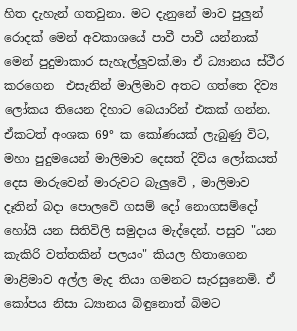හිත දැහැන් ගතවුනා. මට දැනුනේ මාව පුලුන් රොදක් මෙන් අවකාශයේ පාවී පාවී යන්නාක් මෙන් පුදුමාකාර සැහැල්ලුවක්.මා ඒ ධ්‍යානය ස්ථීර කරගෙන  එසැනින් මාලිමාව අතට ගත්තෙ දිව්‍ය ලෝකය තියෙන දිහාට බෙයාරින් එකක් ගන්න.  ඒකටත් අංශක 69° ක කෝණයක් ලැබුණු විට, මහා පුදුමයෙන් මාලිමාව දෙසත් දිවිය ලෝකයත් දෙස මාරුවෙන් මාරුවට බැලුවෙි , මාලිමාව දෑතින් බදා පොලවෙි ගසම් දෝ නොගසම්දෝ හෝයි යන සිතිවිලි සමුදාය මැද්දෙන්. පසුව "යන කැකිරි වත්තකින් පලයං" කියල හිතාගෙන මාළිමාව අල්ල මැද තියා ගමනට සැරසුනෙමි. ඒ කෝපය නිසා ධ්‍යානය බිඳුනොත් බිමට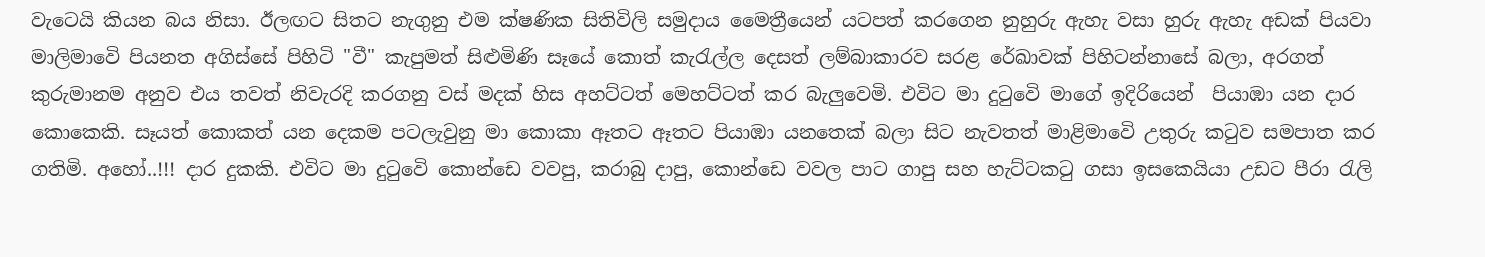වැටෙයි කියන බය නිසා. ඊලඟට සිතට නැගුනු එම ක්ෂණික සිතිවිලි සමුදාය මෛත්‍රීයෙන් යටපත් කරගෙන නුහුරු ඇහැ වසා හුරු ඇහැ අඩක් පියවා මාලිමාවෙි පියනත අගිස්සේ පිහිටි "වී" කැපුමත් සිළුමිණි සෑයේ කොත් කැරැල්ල දෙසත් ලම්බාකාරව සරළ රේඛාවක් පිහිටන්නාසේ බලා, අරගත් කුරුමානම අනුව එය තවත් නිවැරදි කරගනු වස් මදක් හිස අහට්ටත් මෙහට්ටත් කර බැලුවෙමි. එවිට මා දුටුවෙි මාගේ ඉදිරියෙන්  පියාඹා යන දාර කොකෙකි. සෑයත් කොකත් යන දෙකම පටලැවුනු මා කොකා ඈතට ඈතට පියාඹා යනතෙක් බලා සිට නැවතත් මාළිමාවෙි උතුරු කටුව සමපාත කර ගතිමි. අහෝ..!!! දාර දුකකි. එවිට මා දුටුවෙි කොන්ඩෙ වවපු, කරාබු දාපු, කොන්ඩෙ වවල පාට ගාපු සහ හැට්ටකටු ගසා ඉසකෙයියා උඩට පීරා රැලි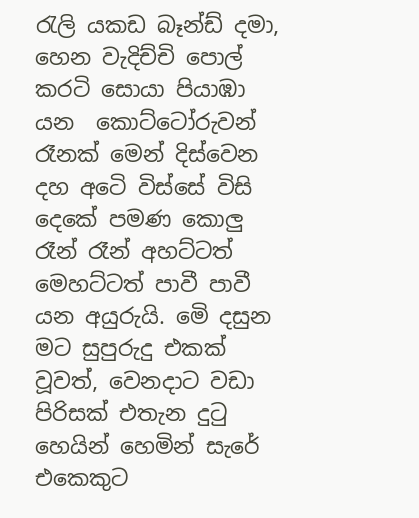රැලි යකඩ බෑන්ඩ් දමා, හෙන වැදිච්චි පොල් කරටි සොයා පියාඹා යන  කොට්ටෝරුවන් රෑනක් මෙන් දිස්වෙන දහ අටෙි විස්සේ විසි දෙකේ පමණ කොලු රෑන් රෑන් අහට්ටත් මෙහට්ටත් පාවී පාවී යන අයුරුයි. මෙි දසුන මට සුපුරුදු එකක් වූවත්, වෙනදාට වඩා පිරිසක් එතැන දුටු හෙයින් හෙමින් සැරේ එකෙකුට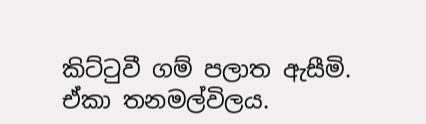කිට්ටුවී ගම් පලාත ඇසීමි. ඒකා තනමල්විලය.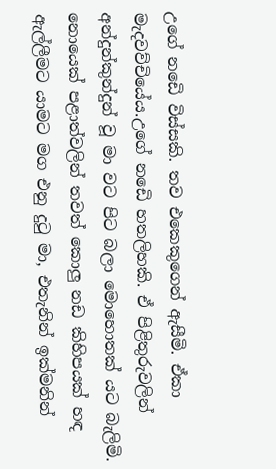උගේ නඩෙි විස්සකි. තව එකෙකුගෙන් ඇසීමි. ඒකා මැදවව්චියේය.උගේ නඩෙි හතලිහකි. ඒ පිළිතුරුවලින් අන්දුන්කුන්දුන් වූ මා වට පිට බලා මොහොතක් යට බැලිමි. නොයෙක් පළාත්වලින් තවත් කොලු නඩ කිහිපයක් හඳ ඇල්ලීමට යාමට මග එනු දුටු මා, එතැනින් ඉක්මනින්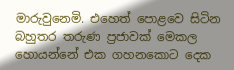මාරුවුනෙමි. එහෙත් පොළවෙ සිටින බහුතර තරුණ ප්‍රජාවක් මෙකල හොයන්නේ එක ගහනකොට දෙක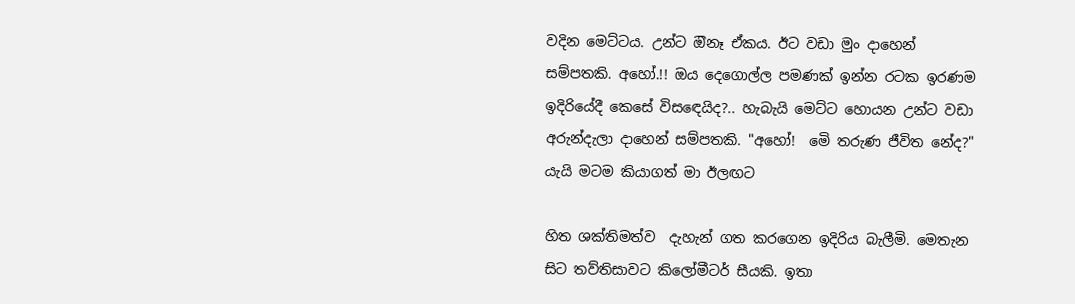වදින මෙට්ටය. උන්ට ඔිනෑ ඒකය. ඊට වඩා මුං දාහෙන් සම්පතකි. අහෝ.!! ඔය දෙගොල්ල පමණක් ඉන්න රටක ඉරණම ඉදිරියේදී කෙසේ විසඳෙයිද?.. හැබැයි මෙට්ට හොයන උන්ට වඩා අරුන්දැලා දාහෙන් සම්පතකි. "අහෝ!  මෙි තරුණ ජීවිත නේද?" යැයි මටම කියාගත් මා ඊලඟට

හිත ශක්තිමත්ව  දැහැන් ගත කරගෙන ඉදිරිය බැලීමි. මෙතැන සිට තව්තිසාවට කිලෝමීටර් සීයකි. ඉතා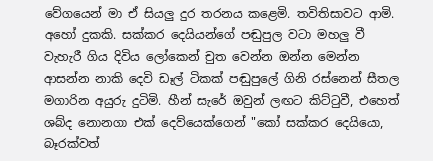වේගයෙන් මා ඒ සියලු දුර තරනය කළෙමි. තවිතිසාවට ආමි. අහෝ දුකකි. සක්කර දෙයියන්ගේ පඬුපුල වටා මහලු වී වැහැරී ගිය දිවිය ලෝකෙන් චුත වෙන්න ඔන්න මෙන්න ආසන්න නාකි දෙවි ඩෑල් ටිකක් පඬුපුලේ ගිනි රස්නෙන් සීතල මගාරින අයුරු දුටිමි. හීන් සැරේ ඔවුන් ලඟට කිට්ටුවී, එහෙත් ශබ්ද නොනගා එක් දෙව්යෙක්ගෙන් "කෝ සක්කර දෙයියො, බෑරක්වත්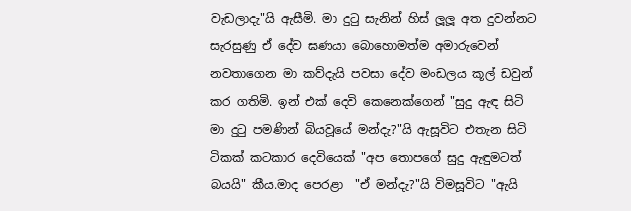වැඩලාදැ"යි ඇසීමි. මා දුටු සැනින් හිස් ලූලූ අත දුවන්නට සැරසුණු ඒ දේව ඝණයා බොහොමත්ම අමාරුවෙන් නවතාගෙන මා කව්දැයි පවසා දේව මංඩලය කූල් ඩවුන් කර ගතිමි. ඉන් එක් දෙවි කෙනෙක්ගෙන් "සුදු ඇඳ සිටි මා දුටු පමණින් බියවූයේ මන්දැ?"යි ඇසූවිට එතැන සිටි ටිකක් කටකාර දෙවියෙක් "අප තොපගේ සුදු ඇඳුමටත් බයයි" කීය.මාද පෙරළා  "ඒ මන්දැ?"යි විමසූවිට "ඇයි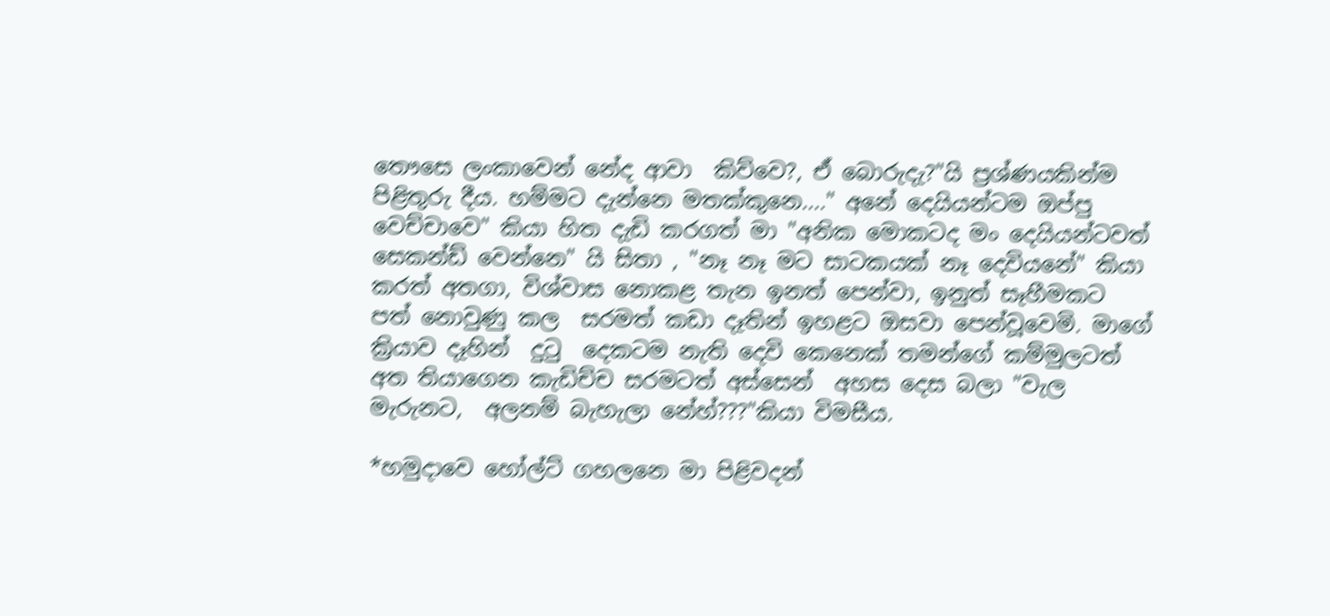තෞසෙ ලංකාවෙන් නේද ආවා  කිව්වෙ?, ඒ බොරුදැ?"යි ප්‍රශ්ණයකින්ම  පිළිතුරු දීය. හම්මට දැන්නෙ මතක්කුනෙ...." අනේ දෙයියන්ටම ඔප්පු වෙච්චාවෙ" කියා හිත දැඩි කරගත් මා "අනික මොකටද මං දෙයියන්ටවත් සෙකන්ඩ් වෙන්නෙ" යි සිතා , "නෑ නෑ මට සාටකයක් නෑ දෙවියනේ" කියා කරත් අතගා, විශ්වාස නොකළ තැන ඉනත් පෙන්වා, ඉනුත් සෑහීමකට පත් නොවුණු කල  සරමත් කඩා දෑතින් ඉහළට ඔසවා පෙන්වූවෙමි. මාගේ ක්‍රියාව දෑහින්  දුටු  දෙකටම නැති දෙවි කෙනෙක් තමන්ගේ කම්මුලටත් අත තියාගෙන කැඩිච්ච සරමටත් අස්සෙන්  අහස දෙස බලා "වැල මැරුනට,  අලනම් බැහැලා නේහ්???"කියා විමසීය.

*හමුදාවෙ හෝල්ට් ගහලනෙ මා පිළිවදන්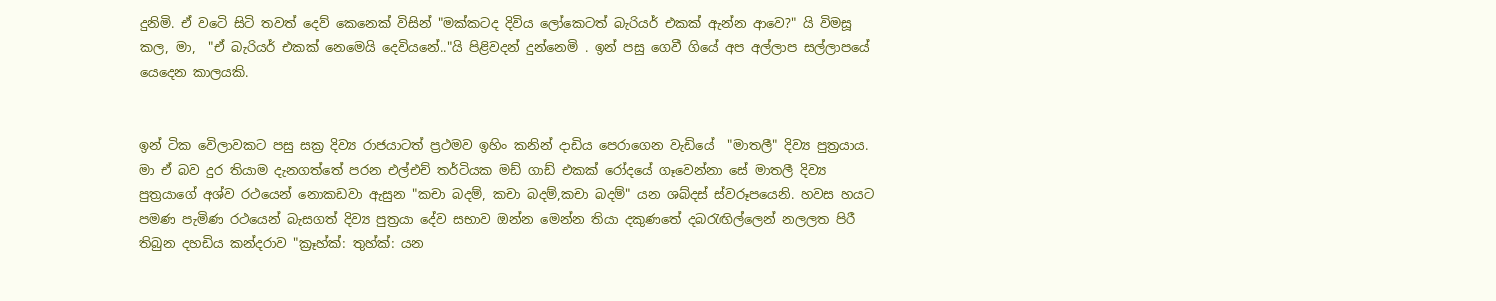දුනිමි. ඒ වටෙි සිටි තවත් දෙව් කෙනෙක් විසින් "මක්කටද දිවිය ලෝකෙටත් බැරියර් එකක් ඇන්න ආවෙ?" යි විමසූ කල, මා,  "ඒ බැරියර් එකක් නෙමෙයි දෙවියනේ.."යි පිළිවදන් දුන්නෙමි . ඉන් පසු ගෙවී ගියේ අප අල්ලාප සල්ලාපයේ යෙදෙන කාලයකි.


ඉන් ටික වෙිලාවකට පසු සක්‍ර දිව්‍ය රාජයාටත් ප්‍රථමව ඉහිං කනින් දාඩිය පෙරාගෙන වැඩියේ  "මාතලී" දිව්‍ය පුත්‍රයාය. මා ඒ බව දුර තියාම දැනගත්තේ පරන එල්එච් තර්ටියක මඩ් ගාඩ් එකක් රෝදයේ ගෑවෙන්නා සේ මාතලී දිව්‍ය පුත්‍රයාගේ අශ්ව රථයෙන් නොකඩවා ඇසුන "කචා බදම්, කචා බදම්,කචා බදම්" යන ශබ්දස් ස්වරූපයෙනි. හවස හයට පමණ පැමිණ රථයෙන් බැසගත් දිව්‍ය පුත්‍රයා දේව සභාව ඔන්න මෙන්න තියා දකුණතේ දබරැඟිල්ලෙන් නලලත පිරී තිබුන දහඩිය කන්දරාව "ක්‍රෑහ්ක්: තුහ්ක්: යන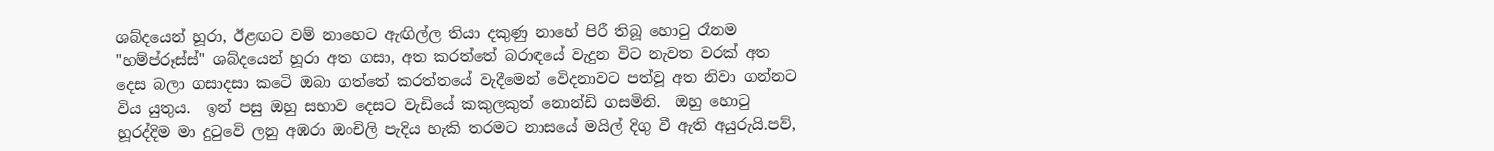ශබ්දයෙන් හූරා, ඊළඟට වම් නාහෙට ඇඟිල්ල තියා දකුණු නාහේ පිරී තිබූ හොටු රෑනම "හම්ප්රූස්ස්" ශබ්දයෙන් හූරා අත ගසා, අත කරත්තේ බරාඳයේ වැදුන විට නැවත වරක් අත දෙස බලා ගසාදසා කටෙි ඔබා ගත්තේ කරත්තයේ වැදීමෙන් වෙිදනාවට පත්වූ අත නිවා ගන්නට විය යුතුය.  ඉන් පසු ඔහු සභාව දෙසට වැඩියේ කකුලකුත් නොන්ඩි ගසමිනි.  ඔහු හොටු හූරද්දිම මා දුටුවෙි ලනු අඹරා ඔංචිලි පැදිය හැකි තරමට නාසයේ මයිල් දිගු වී ඇති අයුරුයි.පව්,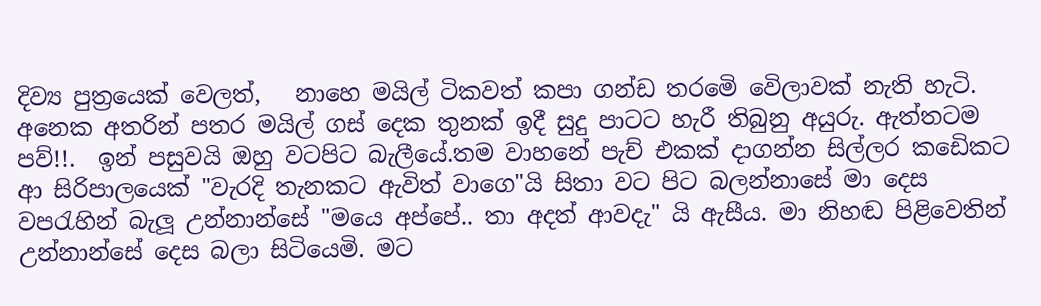දිව්‍ය පුත්‍රයෙක් වෙලත්,   නාහෙ මයිල් ටිකවත් කපා ගන්ඩ තරමෙි වෙිලාවක් නැති හැටි. අනෙක අතරින් පතර මයිල් ගස් දෙක තුනක් ඉදී සුදු පාටට හැරී තිබුනු අයුරු. ඇත්තටම පව්!!.  ඉන් පසුවයි ඔහු වටපිට බැලීයේ.තම වාහනේ පැච් එකක් දාගන්න සිල්ලර කඩෙිකට ආ සිරිපාලයෙක් "වැරදි තැනකට ඇවිත් වාගෙ"යි සිතා වට පිට බලන්නාසේ මා දෙස වපරැහින් බැලූ උන්නාන්සේ "මයෙ අප්පේ.. තා අදත් ආවදැ" යි ඇසීය. මා නිහඬ පිළිවෙතින් උන්නාන්සේ දෙස බලා සිටියෙමි. මට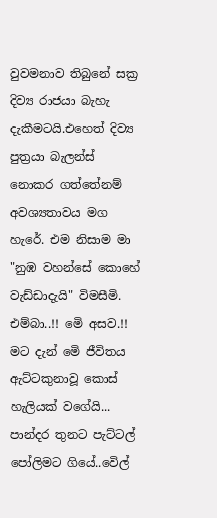වුවමනාව තිබුනේ සක්‍ර දිව්‍ය රාජයා බැහැ දැකීමටයි.එහෙත් දිව්‍ය පුත්‍රයා බැලන්ස් නොකර ගත්තේනම් අවශ්‍යතාවය මග හැරේ. එම නිසාම මා "නුඹ වහන්සේ කොහේ වැඩ්ඩාදැයි" විමසීමි. එම්බා..!! මෙි අසව.!! මට දැන් මෙි ජීවිතය ඇට්ටකුනාවූ කොස් හැලියක් වගේයි... පාන්දර තුනට පැට්ටල් පෝලිමට ගියේ..වෙිල්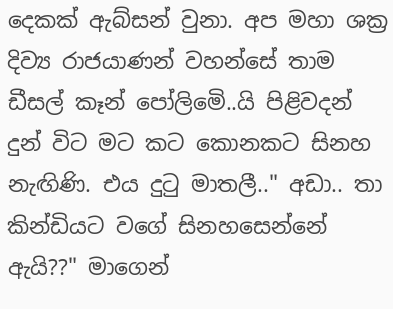දෙකක් ඇබ්සන් වුනා. අප මහා ශක්‍ර දිව්‍ය රාජයාණන් වහන්සේ තාම ඩීසල් කෑන් පෝලිමෙි..යි පිළිවදන් දුන් විට මට කට කොනකට සිනහ නැඟිණි. එය දුටු මාතලී.." අඩා.. තා කින්ඩියට වගේ සිනහසෙන්නේ ඇයි??" මාගෙන්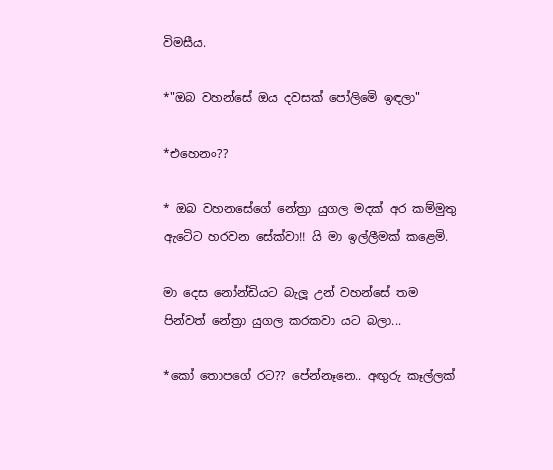විමසීය.

*"ඔබ වහන්සේ ඔය දවසක් පෝලිමෙි ඉඳලා"

*එහෙනං??

* ඔබ වහනසේගේ නේත්‍රා යුගල මදක් අර කම්මුතු ඇටෙිට හරවන සේක්වා!! යි මා ඉල්ලීමක් කළෙමි.

මා දෙස නෝන්ඩියට බැලූ උන් වහන්සේ තම පින්වත් නේත්‍රා යුගල කරකවා යට බලා...

*කෝ තොපගේ රට?? පේන්නෑනෙ.. අඟුරු කෑල්ලක්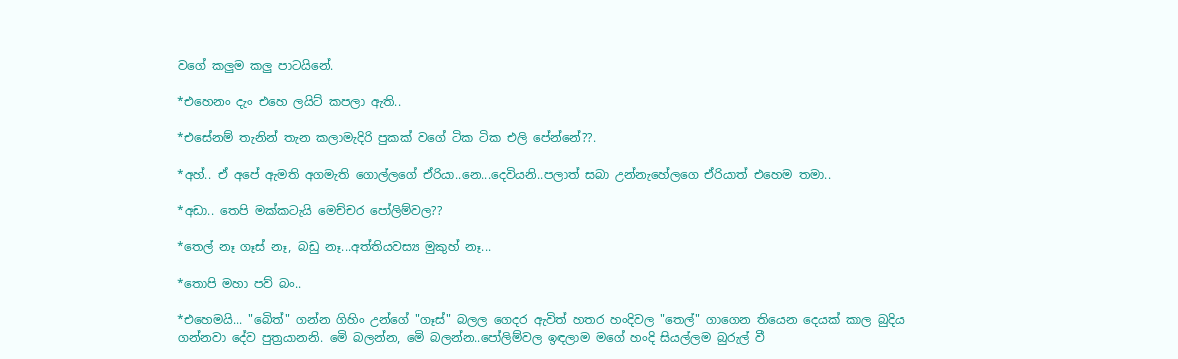වගේ කලුම කලු පාටයිනේ.

*එහෙනං දැං එහෙ ලයිට් කපලා ඇති..

*එසේනම් තැනින් තැන කලාමැදිරි පුකක් වගේ ටික ටික එලි පේන්නේ??.

*අහ්.. ඒ අපේ ඇමති අගමැති ගොල්ලගේ ඒරියා..නෙ...දෙවියනි..පලාත් සබා උන්නැහේලගෙ ඒරියාත් එහෙම තමා..

*අඩා.. තෙපි මක්කටැයි මෙච්චර පෝලිම්වල??

*තෙල් නෑ ගෑස් නෑ, බඩු නෑ...අත්තියවස්‍ය මුකුහ් නෑ...

*තොපි මහා පව් බං..

*එහෙමයි... "බෙිත්" ගන්න ගිහිං උන්ගේ "ගෑස්" බලල ගෙදර ඇවිත් හතර හංදිවල "තෙල්" ගාගෙන තියෙන දෙයක් කාල බුදිය ගන්නවා දේව පුත්‍රයානනි. මෙි බලන්න, මෙි බලන්න..පෝලිම්වල ඉඳලාම මගේ හංදි සියල්ලම බුරුල් වී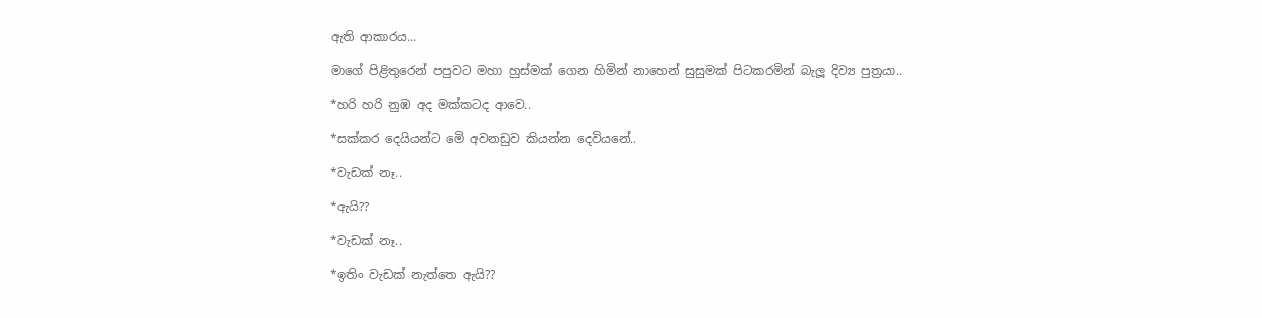ඇති ආකාරය...

මාගේ පිළිතුරෙන් පපුවට මහා හුස්මක් ගෙන හිමින් නාහෙන් සුසුමක් පිටකරමින් බැලූ දිව්‍ය පුත්‍රයා..

*හරි හරි නුඹ අද මක්කටද ආවෙ..

*සක්කර දෙයියන්ට මෙි අවනඩුව කියන්න දෙවියනේ..

*වැඩක් නෑ..

*ඇයි??

*වැඩක් නෑ..

*ඉතිං වැඩක් නැත්තෙ ඇයි??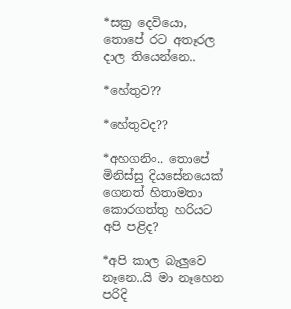*සක්‍ර දෙවියො, තොපේ රට අතෑරල දාල තියෙන්නෙ..

*හේතුව??

*හේතුවද??

*අහගනිං.. තොපේ මිනිස්සු දියසේනයෙක් ගෙනත් හිතාමතා කොරගත්තු හරියට අපි පළිද?

*අපි කාල බැලුවෙ නෑනෙ..යි මා නෑහෙන පරිදි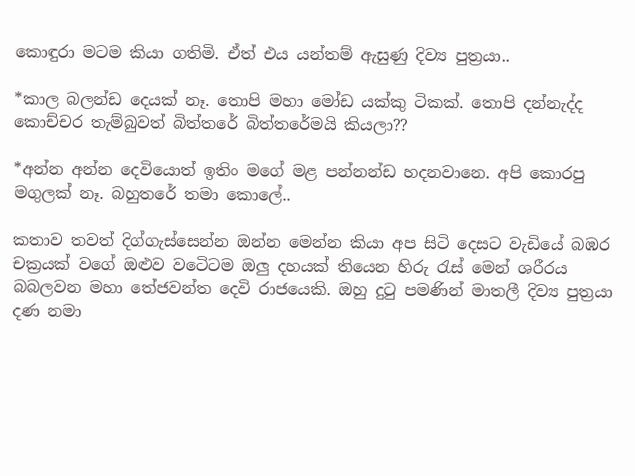කොඳුරා මටම කියා ගතිමි. ඒත් එය යන්තම් ඇසුණු දිව්‍ය පුත්‍රයා..

*කාල බලන්ඩ දෙයක් නෑ. තොපි මහා මෝඩ යක්කු ටිකක්. තොපි දන්නැද්ද කොච්චර තැම්බුවත් බිත්තරේ බිත්තරේමයි කියලා??

*අන්න අන්න දෙවියොත් ඉතිං මගේ මළ පන්නන්ඩ හදනවානෙ. අපි කොරපු මගුලක් නෑ. බහුතරේ තමා කොලේ..

කතාව තවත් දිග්ගැස්සෙන්න ඔන්න මෙන්න කියා අප සිටි දෙසට වැඩියේ බඹර චක්‍රයක් වගේ ඔළුව වටෙිටම ඔලු දහයක් තියෙන හිරු රැස් මෙන් ශරීරය බබලවන මහා තේජවන්ත දෙවි රාජයෙකි. ඔහු දුටු පමණින් මාතලී දිව්‍ය පුත්‍රයා දණ නමා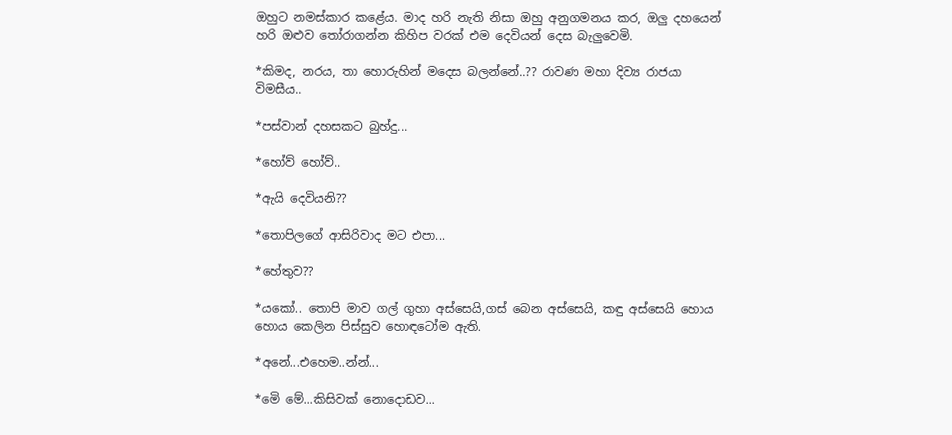ඔහුට නමස්කාර කළේය. මාද හරි නැති නිසා ඔහු අනුගමනය කර, ඔලු දහයෙන් හරි ඔළුව තෝරාගන්න කිහිප වරක් එම දෙවියන් දෙස බැලුවෙමි.

*කිමද, නරය, තා හොරුහින් මදෙස බලන්නේ..?? රාවණ මහා දිව්‍ය රාජයා විමසීය..

*පස්වාන් දහසකට බුහ්දු...

*හෝව් හෝව්..

*ඇයි දෙවියනි??

*තොපිලගේ ආසිරිවාද මට එපා...

*හේතුව??

*යකෝ.. තොපි මාව ගල් ගුහා අස්සෙයි,ගස් බෙන අස්සෙයි, කඳු අස්සෙයි හොය හොය කෙලින පිස්සුව හොඳටෝම ඇති.

*අනේ...එහෙම..න්න්...

*මෙි මේ...කිසිවක් නොදොඩව...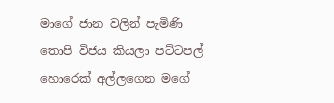මාගේ ජාන වලින් පැමිණි තොපි විජය කියලා පට්ටපල් හොරෙක් අල්ලගෙන මගේ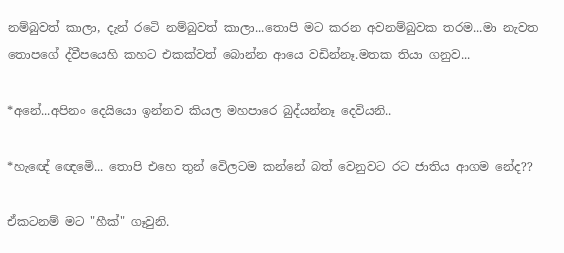නම්බුවත් කාලා, දැන් රටෙි නම්බුවත් කාලා...තොපි මට කරන අවනම්බුවක තරම...මා නැවත තොපගේ ද්වීපයෙහි කහට එකක්වත් බොන්න ආයෙ වඩින්නෑ.මතක තියා ගනුව...

*අනේ...අපිනං දෙයියො ඉන්නව කියල මහපාරෙ බුද්යන්නෑ දෙවියනි..

*හැඥේ ඥෙමෙි... තොපි එහෙ තුන් වෙිලටම කන්නේ බත් වෙනුවට රට ජාතිය ආගම නේද??

ඒකටනම් මට "හීක්" ගෑවුනි.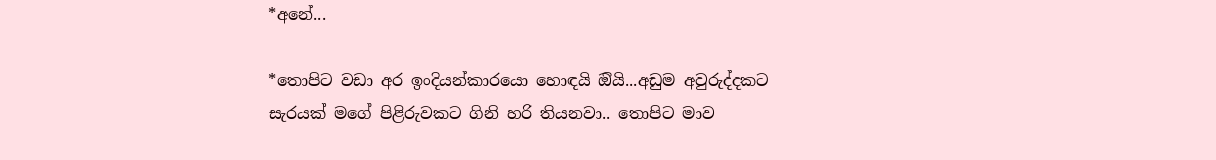*අනේ...

*තොපිට වඩා අර ඉංදියන්කාරයො හොඳයි ඔියි...අඩුම අවුරුද්දකට සැරයක් මගේ පිළිරුවකට ගිනි හරි තියනවා.. තොපිට මාව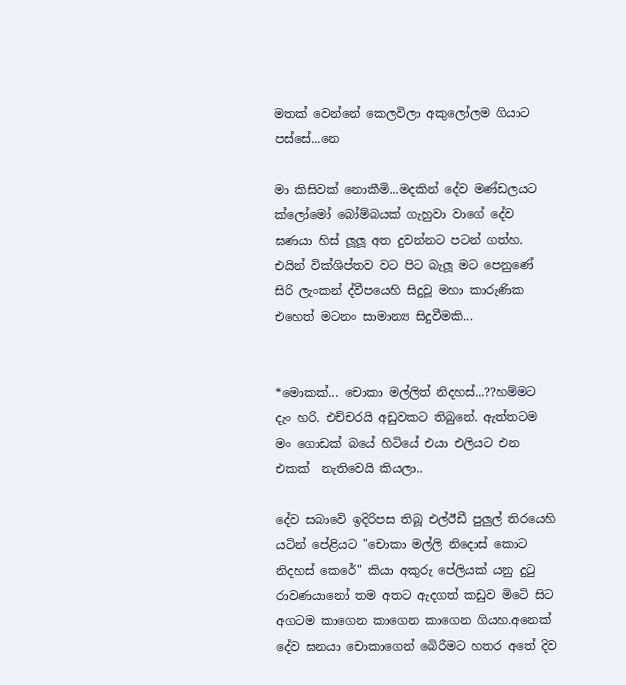මතක් වෙන්නේ කෙලවිලා අකුලෝලම ගියාට පස්සේ...නෙ

මා කිසිවක් නොකීමි...මදකින් දේව මණ්ඩලයට ක්ලෝමෝ බෝම්බයක් ගැහුවා වාගේ දේව ඝණයා හිස් ලූලූ අත දුවන්නට පටන් ගත්හ. එයින් වික්ශිප්තව වට පිට බැලූ මට පෙනුණේ සිරි ලැංකන් ද්වීපයෙහි සිදුවූ මහා කාරුණික එහෙත් මටනං සාමාන්‍ය සිදුවීමකි...


*මොකක්... චොකා මල්ලිත් නිදහස්...??හම්මට දැං හරි. එච්චරයි අඩුවකට තිබුනේ. ඇත්තටම මං ගොඩක් බයේ හිටියේ එයා එලියට එන එකක්  නැතිවෙයි කියලා..

දේව සබාවෙි ඉදිරිපස තිබූ එල්ඊඩී පුලුල් තිරයෙහි යටින් පේළියට "චොකා මල්ලි නිදොස් කොට නිදහස් කෙරේ" කියා අකුරු පේලියක් යනු දුටු රාවණයානෝ තම අතට ඇදගත් කඩුව මිටෙි සිට අගටම කාගෙන කාගෙන කාගෙන ගියහ.අනෙක් දේව ඝනයා චොකාගෙන් බෙිරීමට හතර අතේ දිව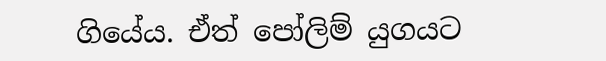ගියේය. ඒත් පෝලිම් යුගයට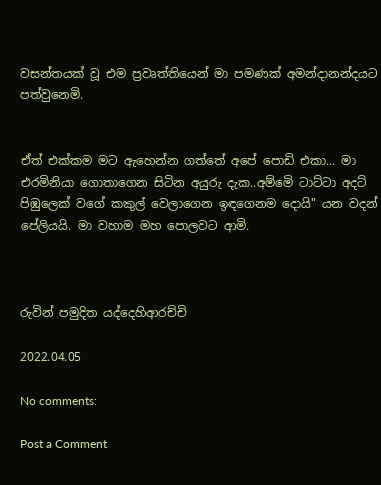වසන්තයක් වූ එම ප්‍රවෘත්තියෙන් මා පමණක් අමන්දානන්දයට පත්වුනෙමි.


ඒත් එක්කම මට ඇහෙන්න ගත්තේ අපේ පොඩි එකා... මා එරමිනියා ගොතාගෙන සිටින අයුරු දැක..අම්මෙි ටාට්ටා අදට් පිඹුලෙක් වගේ කකුල් වෙලාගෙන ඉඳගෙනම දොයි" යන වදන් පේලියයි. මා වහාම මහ පොලවට ආමි.



රුවින් පමුදිත යද්දෙහිආරච්චි

2022.04.05

No comments:

Post a Comment